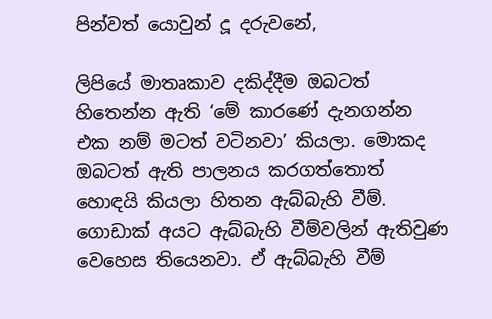පින්වත් යොවුන් දූ දරුවනේ,

ලිපියේ මාතෘකාව දකිද්දීම ඔබටත් හිතෙන්න ඇති ‘මේ කාරණේ දැනගන්න එක නම් මටත් වටිනවා’ කියලා. මොකද ඔබටත් ඇති පාලනය කරගත්තොත් හොඳයි කියලා හිතන ඇබ්බැහි වීම්. ගොඩාක් අයට ඇබ්බැහි වීම්වලින් ඇතිවුණ වෙහෙස තියෙනවා. ඒ ඇබ්බැහි වීම්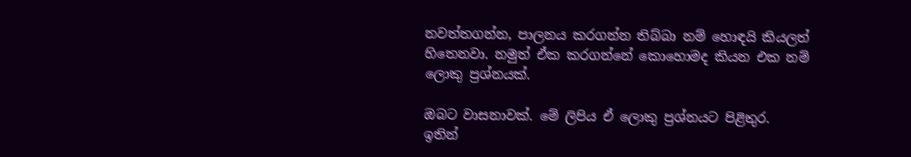නවත්තගන්න, පාලනය කරගන්න තිබ්බා නම් හොඳයි කියලත් හිතෙනවා. නමුත් ඒක කරගන්නේ කොහොමද කියන එක නම් ලොකු ප්‍රශ්නයක්.

ඔබට වාසනාවක්. මේ ලිපිය ඒ ලොකු ප්‍රශ්නයට පිළිතුර. ඉතින්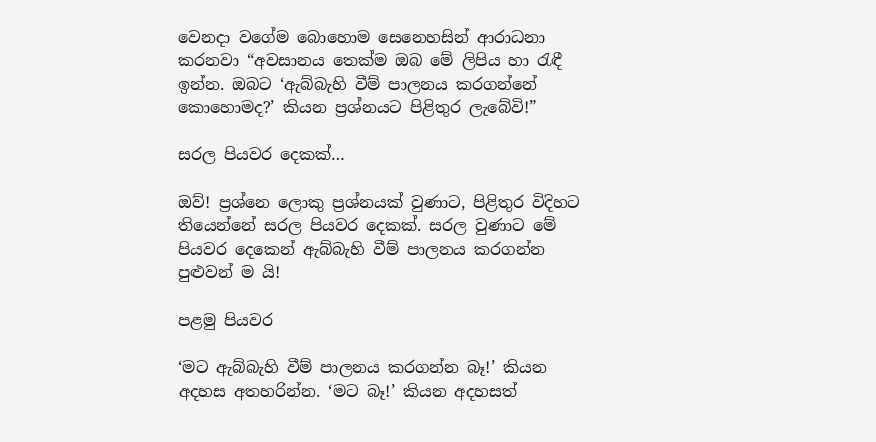වෙනදා වගේම බොහොම සෙනෙහසින් ආරාධනා කරනවා “අවසානය තෙක්ම ඔබ මේ ලිපිය හා රැඳී ඉන්න. ඔබට ‘ඇබ්බැහි වීම් පාලනය කරගන්නේ කොහොමද?’ කියන ප්‍රශ්නයට පිළිතුර ලැබේවි!”

සරල පියවර දෙකක්…

ඔව්! ප්‍රශ්නෙ ලොකු ප්‍රශ්නයක් වුණාට, පිළිතුර විදිහට තියෙන්නේ සරල පියවර දෙකක්. සරල වුණාට මේ පියවර දෙකෙන් ඇබ්බැහි වීම් පාලනය කරගන්න පුළුවන් ම යි!

පළමු පියවර

‘මට ඇබ්බැහි වීම් පාලනය කරගන්න බෑ!’ කියන අදහස අතහරින්න. ‘මට බෑ!’ කියන අදහසත්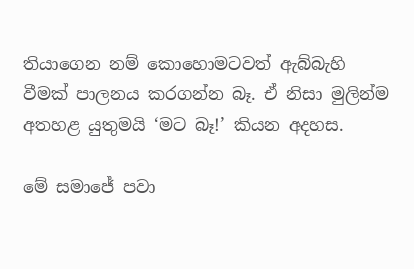තියාගෙන නම් කොහොමටවත් ඇබ්බැහි වීමක් පාලනය කරගන්න බෑ. ඒ නිසා මුලින්ම අතහළ යුතුමයි ‘මට බෑ!’ කියන අදහස.

මේ සමාජේ පවා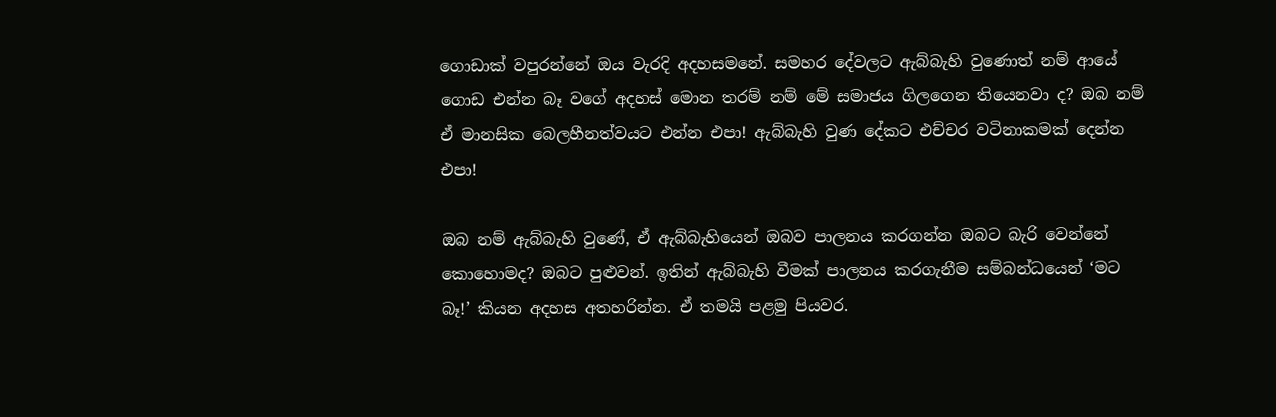ගොඩාක් වපුරන්නේ ඔය වැරදි අදහසමනේ. සමහර දේවලට ඇබ්බැහි වුණොත් නම් ආයේ ගොඩ එන්න බෑ වගේ අදහස් මොන තරම් නම් මේ සමාජය ගිලගෙන තියෙනවා ද? ඔබ නම් ඒ මානසික බෙලහීනත්වයට එන්න එපා! ඇබ්බැහි වුණ දේකට එච්චර වටිනාකමක් දෙන්න එපා!

ඔබ නම් ඇබ්බැහි වුණේ, ඒ ඇබ්බැහියෙන් ඔබව පාලනය කරගන්න ඔබට බැරි වෙන්නේ කොහොමද? ඔබට පුළුවන්. ඉතින් ඇබ්බැහි වීමක් පාලනය කරගැනීම සම්බන්ධයෙන් ‘මට බෑ!’ කියන අදහස අතහරින්න. ඒ තමයි පළමු පියවර.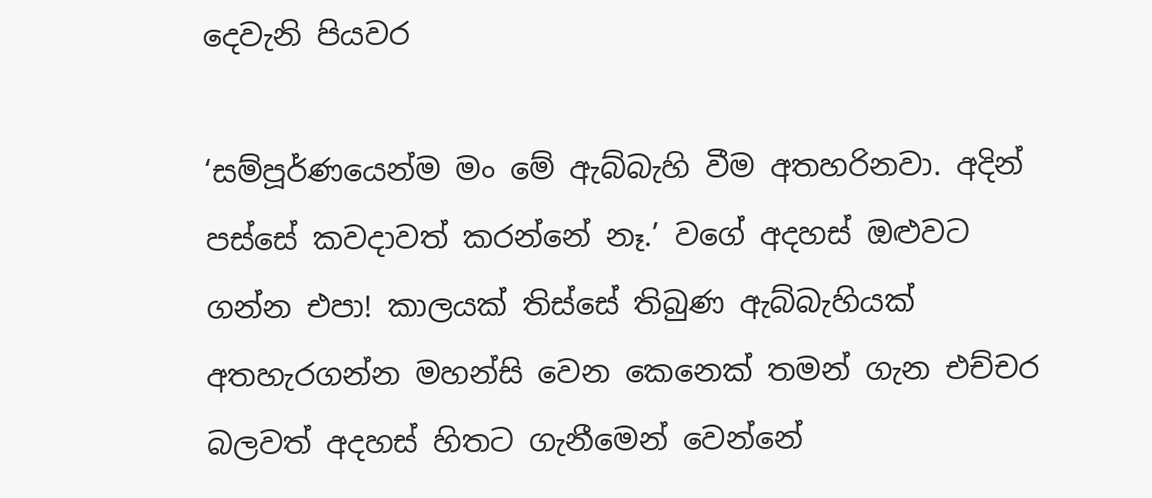දෙවැනි පියවර

‘සම්පූර්ණයෙන්ම මං මේ ඇබ්බැහි වීම අතහරිනවා. අදින් පස්සේ කවදාවත් කරන්නේ නෑ.’ වගේ අදහස් ඔළුවට ගන්න එපා! කාලයක් තිස්සේ තිබුණ ඇබ්බැහියක් අතහැරගන්න මහන්සි වෙන කෙනෙක් තමන් ගැන එච්චර බලවත් අදහස් හිතට ගැනීමෙන් වෙන්නේ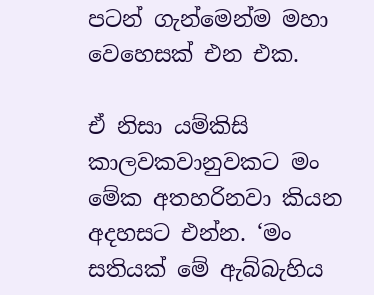පටන් ගැන්මෙන්ම මහා වෙහෙසක් එන එක.

ඒ නිසා යම්කිසි කාලවකවානුවකට මං මේක අතහරිනවා කියන අදහසට එන්න. ‘මං සතියක් මේ ඇබ්බැහිය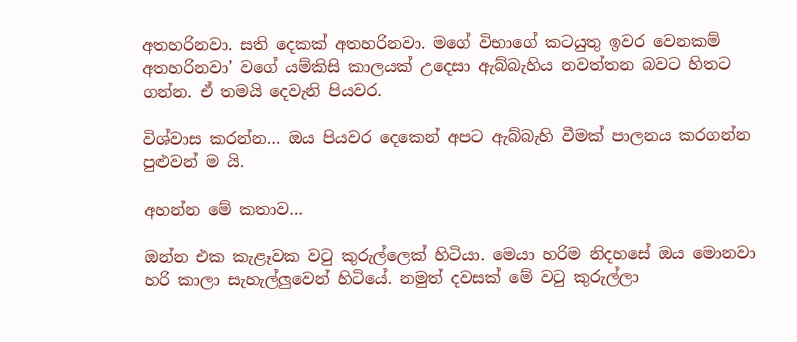අතහරිනවා. සති දෙකක් අතහරිනවා. මගේ විභාගේ කටයුතු ඉවර වෙනකම් අතහරිනවා’ වගේ යම්කිසි කාලයක් උදෙසා ඇබ්බැහිය නවත්තන බවට හිතට ගන්න. ඒ තමයි දෙවැනි පියවර.

විශ්වාස කරන්න… ඔය පියවර දෙකෙන් අපට ඇබ්බැහි වීමක් පාලනය කරගන්න පුළුවන් ම යි.

අහන්න මේ කතාව…

ඔන්න එක කැළෑවක වටු කුරුල්ලෙක් හිටියා. මෙයා හරිම නිදහසේ ඔය මොනවා හරි කාලා සැහැල්ලුවෙන් හිටියේ. නමුත් දවසක් මේ වටු කුරුල්ලා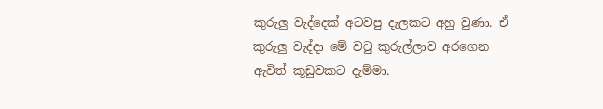කුරුලු වැද්දෙක් අටවපු දැලකට අහු වුණා. ඒ කුරුලු වැද්දා මේ වටු කුරුල්ලාව අරගෙන ඇවිත් කූඩුවකට දැම්මා.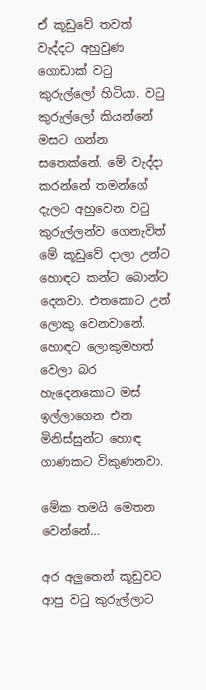ඒ කූඩුවේ තවත් වැද්දට අහුවුණ ගොඩාක් වටු කුරුල්ලෝ හිටියා. වටු කුරුල්ලෝ කියන්නේ මසට ගන්න සතෙක්නේ. මේ වැද්දා කරන්නේ තමන්ගේ දැලට අහුවෙන වටු කුරුල්ලන්ව ගෙනැවිත් මේ කූඩුවේ දාලා උන්ට හොඳට කන්ට බොන්ට දෙනවා. එතකොට උන් ලොකු වෙනවානේ. හොඳට ලොකුමහත් වෙලා බර හැදෙනකොට මස් ඉල්ලාගෙන එන මිනිස්සුන්ට හොඳ ගාණකට විකුණනවා.

මේක තමයි මෙතන වෙන්නේ…

අර අලුතෙන් කූඩුවට ආපු වටු කුරුල්ලාට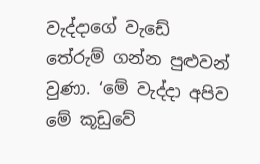වැද්දාගේ වැඩේ තේරුම් ගන්න පුළුවන් වුණා. ‘මේ වැද්දා අපිව මේ කූඩුවේ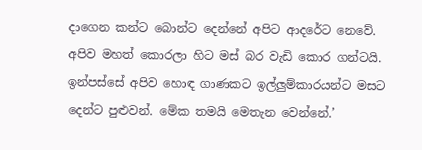දාගෙන කන්ට බොන්ට දෙන්නේ අපිට ආදරේට නෙවේ. අපිව මහත් කොරලා හිට මස් බර වැඩි කොර ගන්ටයි. ඉන්පස්සේ අපිව හොඳ ගාණකට ඉල්ලුම්කාරයන්ට මසට දෙන්ට පුළුවන්. මේක තමයි මෙතැන වෙන්නේ.’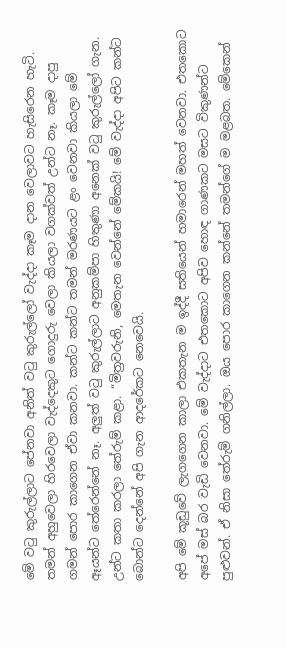මේ වටු කුරුල්ලාට පේනවා අනිත් වටු කුරුල්ලෝ වැද්දා කෑම දාන වෙලාවට හැසිරෙන හැටි. තමන් අහුවෙලා හිරවෙලා වැද්දෙකුට ගොදුරු වෙලා කියලා වගක්වත් උන්ට නෑ. කෑම දාපු ගමන් පොර කාගෙන ඒවා කනවා. කන්ට කන්ට තමන් මරණයට ළං වෙනවා කියලා මේ ඈයන්ට තේරෙන්නේ නෑ. අලුත් වටු කුරුල්ලාට අනුකම්පා හිතුණා අනෙක් වටු කුරුල්ලෝ ගැන. උන්ට කතා කරලා තේරුම් කළා. “මිත්‍රවරුනි, මෙතැන වෙන්නේ මේකයි! මේ වැද්දා අපිට කන්ට බොන්ට දෙන්නේ අපි ගැන ආදරේකට නෙවෙයි.

අපි මේ කූඩුවේ ලැගගෙන කාලා එකතැන ම ඉද්දී සතියෙන් හමාරෙන් මහත් වෙනවා. එතකොට අපේ මස් බර වැඩි වෙනවා. මේ වැද්දාට එතකොට අපිව හොඳ ගාණකට මසට විකුණන්ට පුළුවන්. ඒ නිසා තේරුම් ගනිල්ලා. ඔය පොර කාගෙන කන්නේ තමන්ගේ ම මළබත. මේකෙන්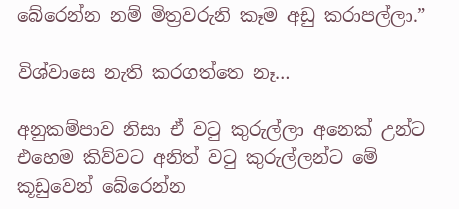බේරෙන්න නම් මිත්‍රවරුනි කෑම අඩු කරාපල්ලා.”

විශ්වාසෙ නැති කරගත්තෙ නෑ…

අනුකම්පාව නිසා ඒ වටු කුරුල්ලා අනෙක් උන්ට එහෙම කිව්වට අනිත් වටු කුරුල්ලන්ට මේ කූඩුවෙන් බේරෙන්න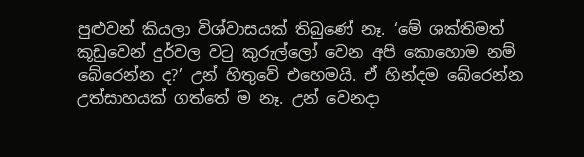පුළුවන් කියලා විශ්වාසයක් තිබුණේ නෑ. ‘මේ ශක්තිමත් කූඩුවෙන් දුර්වල වටු කුරුල්ලෝ වෙන අපි කොහොම නම් බේරෙන්න ද?’ උන් හිතුවේ එහෙමයි. ඒ හින්දම බේරෙන්න උත්සාහයක් ගත්තේ ම නෑ. උන් වෙනදා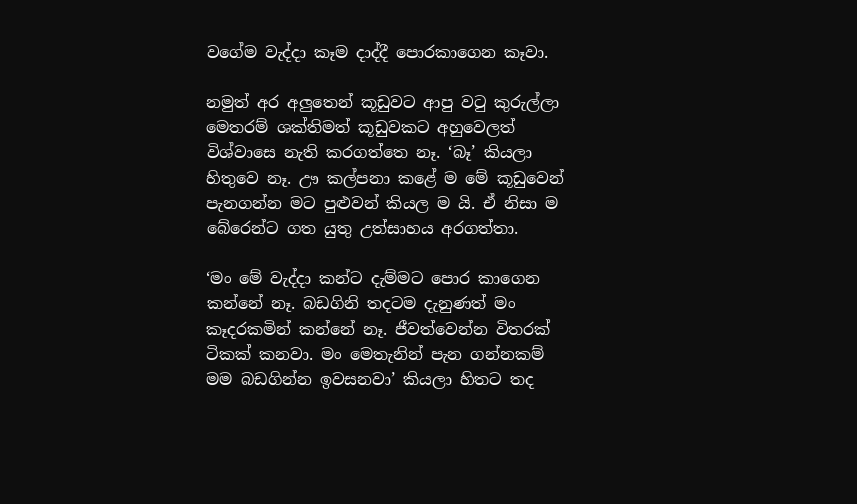වගේම වැද්දා කෑම දාද්දී පොරකාගෙන කෑවා.

නමුත් අර අලුතෙන් කූඩුවට ආපු වටු කුරුල්ලා මෙතරම් ශක්තිමත් කූඩුවකට අහුවෙලත් විශ්වාසෙ නැති කරගත්තෙ නෑ. ‘බෑ’ කියලා හිතුවෙ නෑ. ඌ කල්පනා කළේ ම මේ කූඩුවෙන් පැනගන්න මට පුළුවන් කියල ම යි. ඒ නිසා ම බේරෙන්ට ගත යුතු උත්සාහය අරගත්තා.

‘මං මේ වැද්දා කන්ට දැම්මට පොර කාගෙන කන්නේ නෑ. බඩගිනි තදටම දැනුණත් මං කෑදරකමින් කන්නේ නෑ. ජීවත්වෙන්න විතරක් ටිකක් කනවා. මං මෙතැනින් පැන ගන්නකම් මම බඩගින්න ඉවසනවා’ කියලා හිතට තද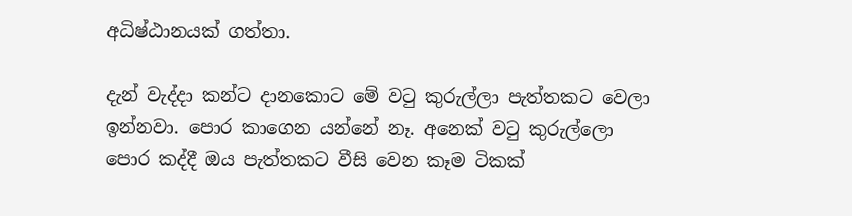අධිෂ්ඨානයක් ගත්තා.

දැන් වැද්දා කන්ට දානකොට මේ වටු කුරුල්ලා පැත්තකට වෙලා ඉන්නවා. පොර කාගෙන යන්නේ නෑ. අනෙක් වටු කුරුල්ලො පොර කද්දී ඔය පැත්තකට වීසි වෙන කෑම ටිකක්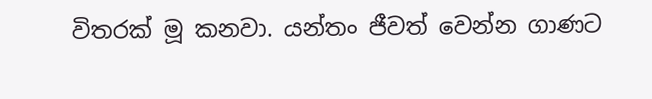විතරක් මූ කනවා. යන්තං ජීවත් වෙන්න ගාණට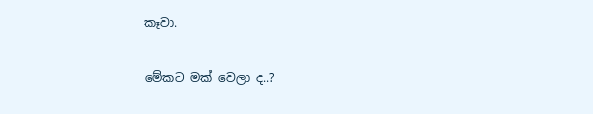කෑවා.

මේකට මක් වෙලා ද..?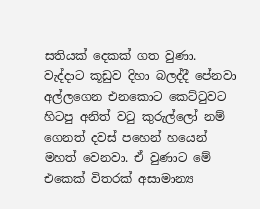සතියක් දෙකක් ගත වුණා. වැද්දාට කූඩුව දිහා බලද්දී පේනවා අල්ලගෙන එනකොට කෙට්ටුවට හිටපු අනිත් වටු කුරුල්ලෝ නම් ගෙනත් දවස් පහෙන් හයෙන් මහත් වෙනවා. ඒ වුණාට මේ එකෙක් විතරක් අසාමාන්‍ය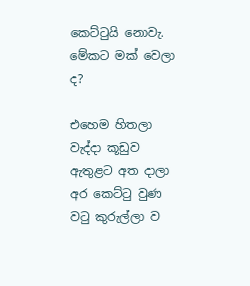කෙට්ටුයි නොවැ. මේකට මක් වෙලා ද?

එහෙම හිතලා වැද්දා කූඩුව ඇතුළට අත දාලා අර කෙට්ටු වුණ වටු කුරුල්ලා ව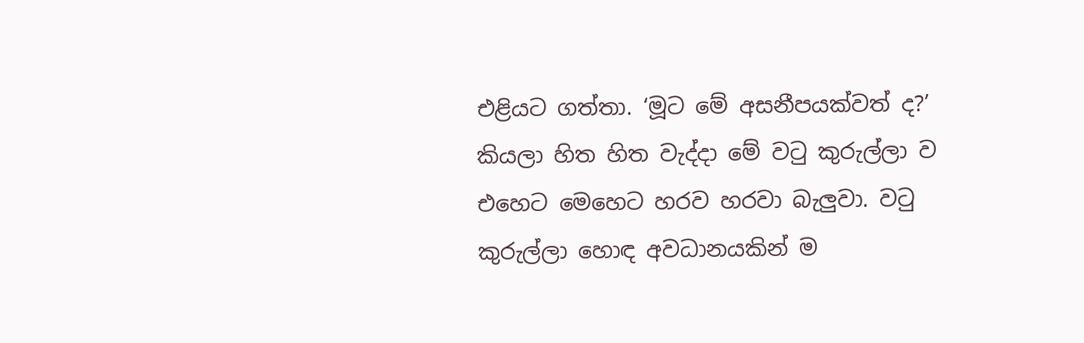එළියට ගත්තා. ‘මූට මේ අසනීපයක්වත් ද?’ කියලා හිත හිත වැද්දා මේ වටු කුරුල්ලා ව එහෙට මෙහෙට හරව හරවා බැලුවා. වටු කුරුල්ලා හොඳ අවධානයකින් ම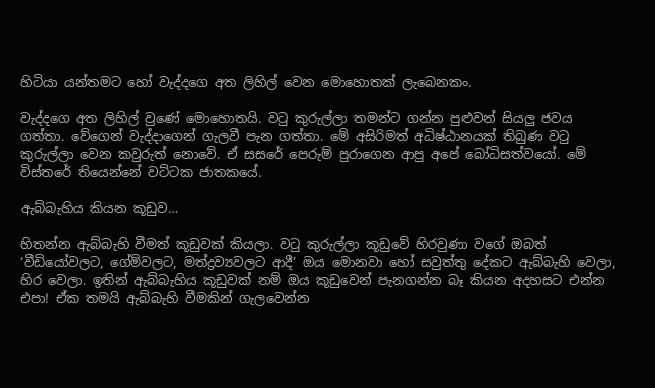හිටියා යන්තමට හෝ වැද්දගෙ අත ලිහිල් වෙන මොහොතක් ලැබෙනකං.

වැද්දගෙ අත ලිහිල් වුණේ මොහොතයි. වටු කුරුල්ලා තමන්ට ගන්න පුළුවන් සියලු ජවය ගත්තා. වේගෙන් වැද්දාගෙන් ගැලවී පැන ගත්තා. මේ අසිරිමත් අධිෂ්ඨානයක් තිබුණ වටු කුරුල්ලා වෙන කවුරුත් නොවේ. ඒ සසරේ පෙරුම් පුරාගෙන ආපු අපේ බෝධිසත්වයෝ. මේ විස්තරේ තියෙන්නේ වට්ටක ජාතකයේ.

ඇබ්බැහිය කියන කූඩුව…

හිතන්න ඇබ්බැහි වීමත් කූඩුවක් කියලා. වටු කුරුල්ලා කූඩුවේ හිරවුණා වගේ ඔබත් ‘වීඩියෝවලට, ගේම්වලට, මත්ද්‍රව්‍යවලට ආදී’ ඔය මොනවා හෝ සවුත්තු දේකට ඇබ්බැහි වෙලා, හිර වෙලා. ඉතින් ඇබ්බැහිය කූඩුවක් නම් ඔය කූඩුවෙන් පැනගන්න බෑ කියන අදහසට එන්න එපා! ඒක තමයි ඇබ්බැහි වීමකින් ගැලවෙන්න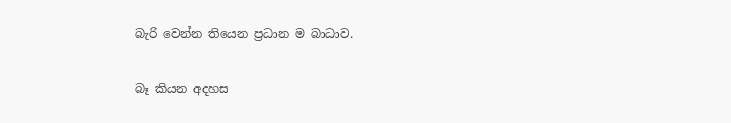බැරි වෙන්න තියෙන ප්‍රධාන ම බාධාව.

බෑ කියන අදහස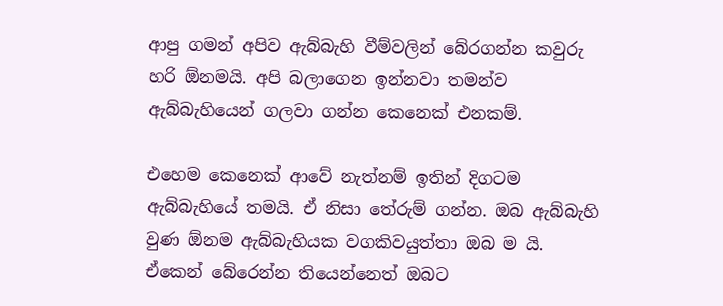ආපු ගමන් අපිව ඇබ්බැහි වීම්වලින් බේරගන්න කවුරු හරි ඕනමයි. අපි බලාගෙන ඉන්නවා තමන්ව ඇබ්බැහියෙන් ගලවා ගන්න කෙනෙක් එනකම්.

එහෙම කෙනෙක් ආවේ නැත්නම් ඉතින් දිගටම ඇබ්බැහියේ තමයි. ඒ නිසා තේරුම් ගන්න. ඔබ ඇබ්බැහි වුණ ඕනම ඇබ්බැහියක වගකිවයුත්තා ඔබ ම යි. ඒකෙන් බේරෙන්න තියෙන්නෙත් ඔබට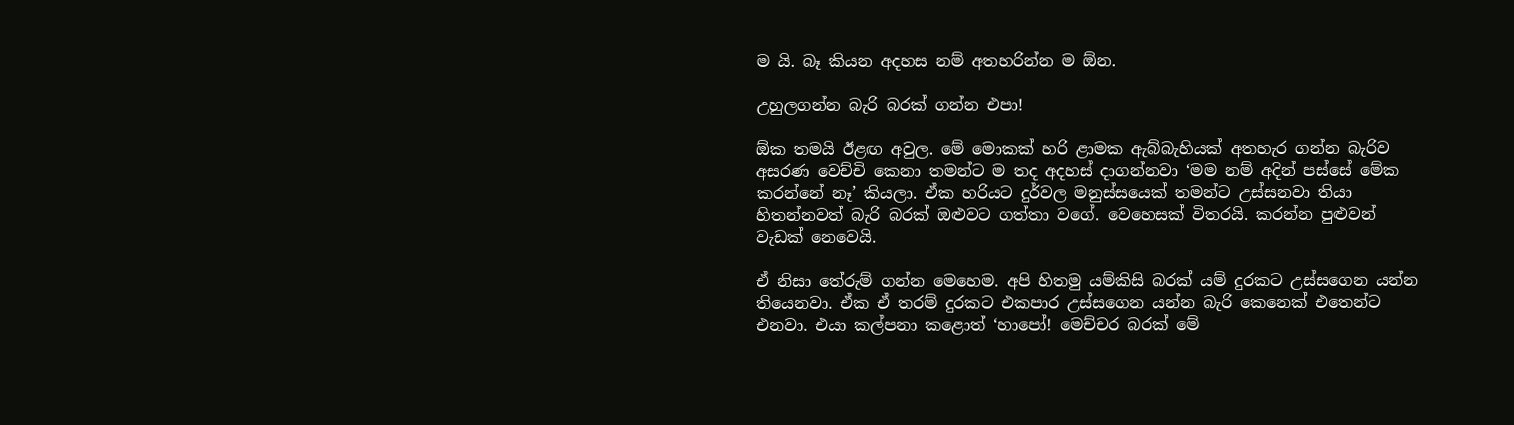ම යි. බෑ කියන අදහස නම් අතහරින්න ම ඕන.

උහුලගන්න බැරි බරක් ගන්න එපා!

ඕක තමයි ඊළඟ අවුල. මේ මොකක් හරි ළාමක ඇබ්බැහියක් අතහැර ගන්න බැරිව අසරණ වෙච්චි කෙනා තමන්ට ම තද අදහස් දාගන්නවා ‘මම නම් අදින් පස්සේ මේක කරන්නේ නෑ’ කියලා. ඒක හරියට දුර්වල මනුස්සයෙක් තමන්ට උස්සනවා තියා හිතන්නවත් බැරි බරක් ඔළුවට ගත්තා වගේ. වෙහෙසක් විතරයි. කරන්න පුළුවන් වැඩක් නෙවෙයි.

ඒ නිසා තේරුම් ගන්න මෙහෙම. අපි හිතමු යම්කිසි බරක් යම් දුරකට උස්සගෙන යන්න තියෙනවා. ඒක ඒ තරම් දුරකට එකපාර උස්සගෙන යන්න බැරි කෙනෙක් එතෙන්ට එනවා. එයා කල්පනා කළොත් ‘හාපෝ! මෙච්චර බරක් මේ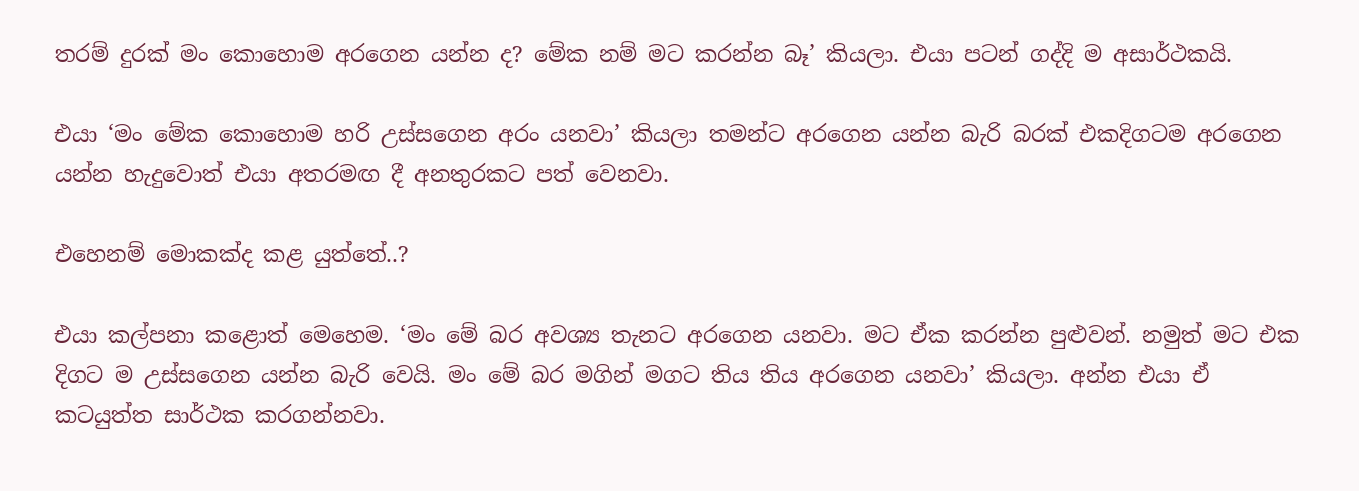තරම් දුරක් මං කොහොම අරගෙන යන්න ද? මේක නම් මට කරන්න බෑ’ කියලා. එයා පටන් ගද්දි ම අසාර්ථකයි.

එයා ‘මං මේක කොහොම හරි උස්සගෙන අරං යනවා’ කියලා තමන්ට අරගෙන යන්න බැරි බරක් එකදිගටම අරගෙන යන්න හැදුවොත් එයා අතරමඟ දී අනතුරකට පත් වෙනවා.

එහෙනම් මොකක්ද කළ යුත්තේ..?

එයා කල්පනා කළොත් මෙහෙම. ‘මං මේ බර අවශ්‍ය තැනට අරගෙන යනවා. මට ඒක කරන්න පුළුවන්. නමුත් මට එක දිගට ම උස්සගෙන යන්න බැරි වෙයි. මං මේ බර මගින් මගට තිය තිය අරගෙන යනවා’ කියලා. අන්න එයා ඒ කටයුත්ත සාර්ථක කරගන්නවා.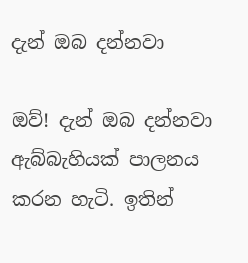දැන් ඔබ දන්නවා

ඔව්! දැන් ඔබ දන්නවා ඇබ්බැහියක් පාලනය කරන හැටි. ඉතින්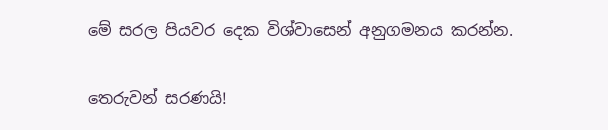මේ සරල පියවර දෙක විශ්වාසෙන් අනුගමනය කරන්න.

තෙරුවන් සරණයි!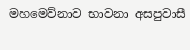මහමෙව්නාව භාවනා අසපුවාසී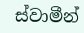ස්වාමීන්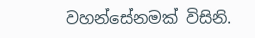වහන්සේනමක් විසිනි.